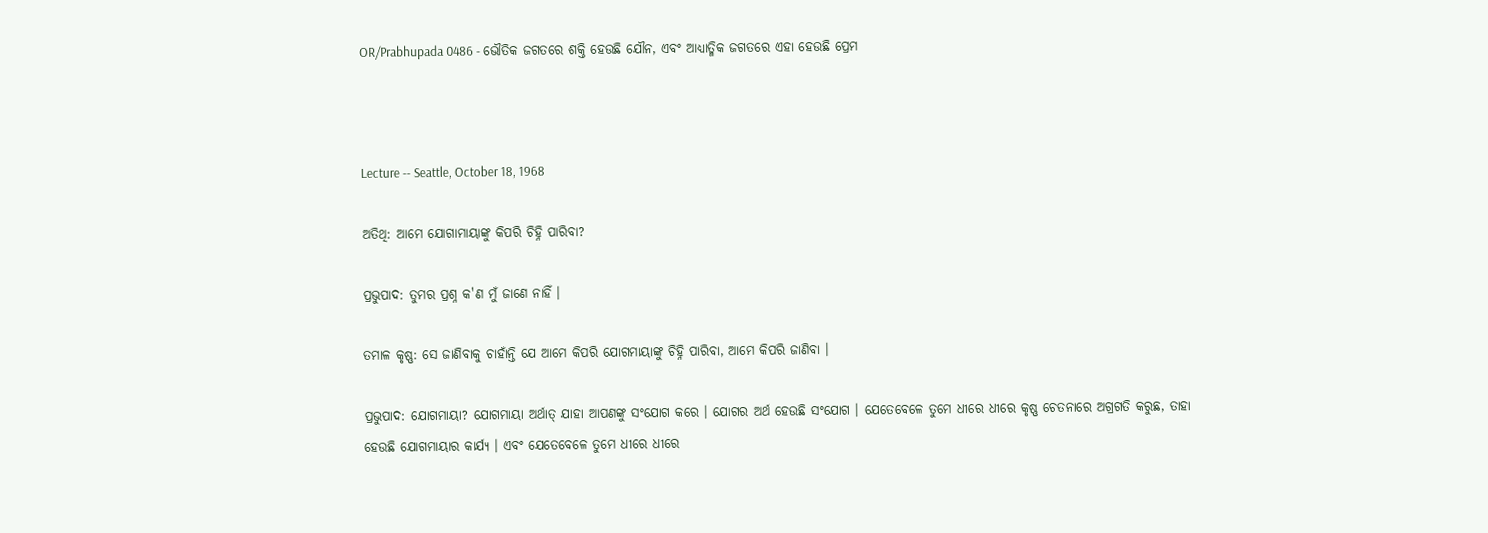OR/Prabhupada 0486 - ଭୌତିକ ଜଗତରେ ଶକ୍ତି ହେଉଛି ଯୌନ, ଏବଂ ଆଧ୍ୟାତ୍ମିକ ଜଗତରେ ଏହା ହେଉଛି ପ୍ରେମ



Lecture -- Seattle, October 18, 1968

ଅତିଥି: ଆମେ ଯୋଗାମାୟାଙ୍କୁ କିପରି ଚିହ୍ନି ପାରିବା?

ପ୍ରଭୁପାଦ: ତୁମର ପ୍ରଶ୍ନ କ'ଣ ମୁଁ ଜାଣେ ନାହିଁ ।

ତମାଳ କୃଷ୍ଣ: ସେ ଜାଣିବାକୁ ଚାହାଁନ୍ତି ଯେ ଆମେ କିପରି ଯୋଗମାୟାଙ୍କୁ ଚିହ୍ନି ପାରିବା, ଆମେ କିପରି ଜାଣିବା ।

ପ୍ରଭୁପାଦ: ଯୋଗମାୟା? ଯୋଗମାୟା ଅର୍ଥାତ୍ ଯାହା ଆପଣଙ୍କୁ ସଂଯୋଗ କରେ । ଯୋଗର ଅର୍ଥ ହେଉଛି ସଂଯୋଗ । ଯେତେବେଳେ ତୁମେ ଧୀରେ ଧୀରେ କୃଷ୍ଣ ଚେତନାରେ ଅଗ୍ରଗତି କରୁଛ, ତାହା ହେଉଛି ଯୋଗମାୟାର କାର୍ଯ୍ୟ । ଏବଂ ଯେତେବେଳେ ତୁମେ ଧୀରେ ଧୀରେ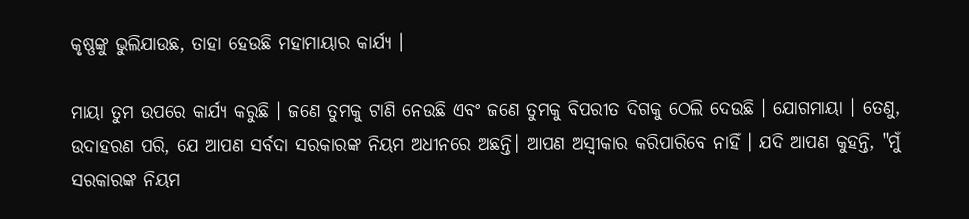କୃଷ୍ଣଙ୍କୁ ଭୁଲିଯାଉଛ, ତାହା ହେଉଛି ମହାମାୟାର କାର୍ଯ୍ୟ ।

ମାୟା ତୁମ ଉପରେ କାର୍ଯ୍ୟ କରୁଛି । ଜଣେ ତୁମକୁ ଟାଣି ନେଉଛି ଏବଂ ଜଣେ ତୁମକୁ ବିପରୀତ ଦିଗକୁ ଠେଲି ଦେଉଛି । ଯୋଗମାୟା । ତେଣୁ, ଉଦାହରଣ ପରି, ଯେ ଆପଣ ସର୍ବଦା ସରକାରଙ୍କ ନିୟମ ଅଧୀନରେ ଅଛନ୍ତି। ଆପଣ ଅସ୍ୱୀକାର କରିପାରିବେ ନାହିଁ । ଯଦି ଆପଣ କୁହନ୍ତି, "ମୁଁ ସରକାରଙ୍କ ନିୟମ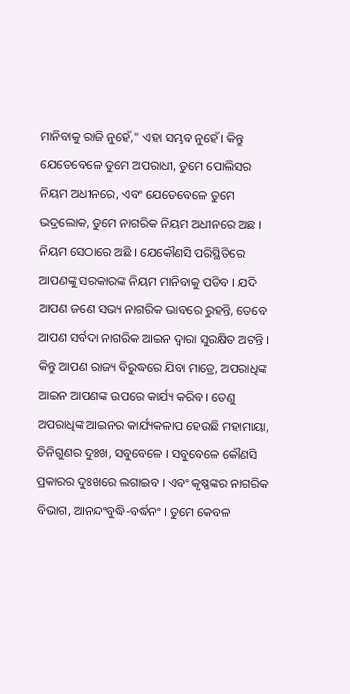ମାନିବାକୁ ରାଜି ନୁହେଁ," ଏହା ସମ୍ଭବ ନୁହେଁ। କିନ୍ତୁ ଯେତେବେଳେ ତୁମେ ଅପରାଧୀ, ତୁମେ ପୋଲିସର ନିୟମ ଅଧୀନରେ, ଏବଂ ଯେତେବେଳେ ତୁମେ ଭଦ୍ରଲୋକ, ତୁମେ ନାଗରିକ ନିୟମ ଅଧୀନରେ ଅଛ । ନିୟମ ସେଠାରେ ଅଛି । ଯେକୌଣସି ପରିସ୍ଥିତିରେ ଆପଣଙ୍କୁ ସରକାରଙ୍କ ନିୟମ ମାନିବାକୁ ପଡିବ । ଯଦି ଆପଣ ଜଣେ ସଭ୍ୟ ନାଗରିକ ଭାବରେ ରୁହନ୍ତି, ତେବେ ଆପଣ ସର୍ବଦା ନାଗରିକ ଆଇନ ଦ୍ୱାରା ସୁରକ୍ଷିତ ଅଟନ୍ତି । କିନ୍ତୁ ଆପଣ ରାଜ୍ୟ ବିରୁଦ୍ଧରେ ଯିବା ମାତ୍ରେ, ଅପରାଧିଙ୍କ ଆଇନ ଆପଣଙ୍କ ଉପରେ କାର୍ଯ୍ୟ କରିବ। ତେଣୁ ଅପରାଧିଙ୍କ ଆଇନର କାର୍ଯ୍ୟକଳାପ ହେଉଛି ମହାମାୟା, ତିନିଗୁଣର ଦୁଃଖ, ସବୁବେଳେ । ସବୁବେଳେ କୌଣସି ପ୍ରକାରର ଦୁଃଖରେ ଲଗାଇବ । ଏବଂ କୃଷ୍ଣଙ୍କର ନାଗରିକ ବିଭାଗ, ଆନନ୍ଦଂବୁଦ୍ଧି-ବର୍ଦ୍ଧନଂ । ତୁମେ କେବଳ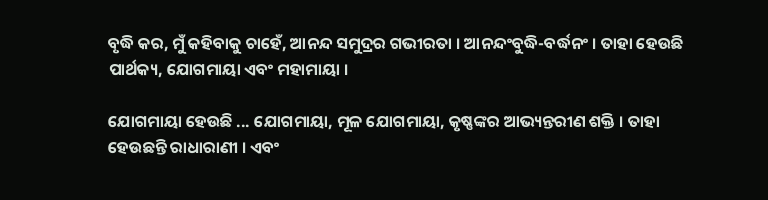ବୃଦ୍ଧି କର, ମୁଁ କହିବାକୁ ଚାହେଁ, ଆନନ୍ଦ ସମୁଦ୍ରର ଗଭୀରତା । ଆନନ୍ଦଂବୁଦ୍ଧି-ବର୍ଦ୍ଧନଂ । ତାହା ହେଉଛି ପାର୍ଥକ୍ୟ, ଯୋଗମାୟା ଏବଂ ମହାମାୟା ।

ଯୋଗମାୟା ହେଉଛି ... ଯୋଗମାୟା, ମୂଳ ଯୋଗମାୟା, କୃଷ୍ଣଙ୍କର ଆଭ୍ୟନ୍ତରୀଣ ଶକ୍ତି । ତାହା ହେଉଛନ୍ତି ରାଧାରାଣୀ । ଏବଂ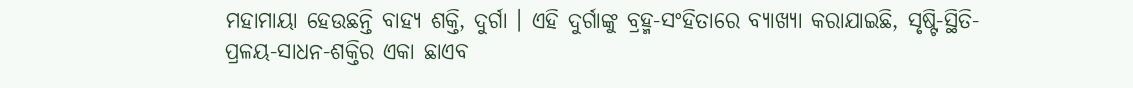ମହାମାୟା ହେଉଛନ୍ତି ବାହ୍ୟ ଶକ୍ତି, ଦୁର୍ଗା । ଏହି ଦୁର୍ଗାଙ୍କୁ ବ୍ରହ୍ମ-ସଂହିତାରେ ବ୍ୟାଖ୍ୟା କରାଯାଇଛି, ସୃଷ୍ଟି-ସ୍ଥିତି-ପ୍ରଳୟ-ସାଧନ-ଶକ୍ତିର ଏକା ଛାଏବ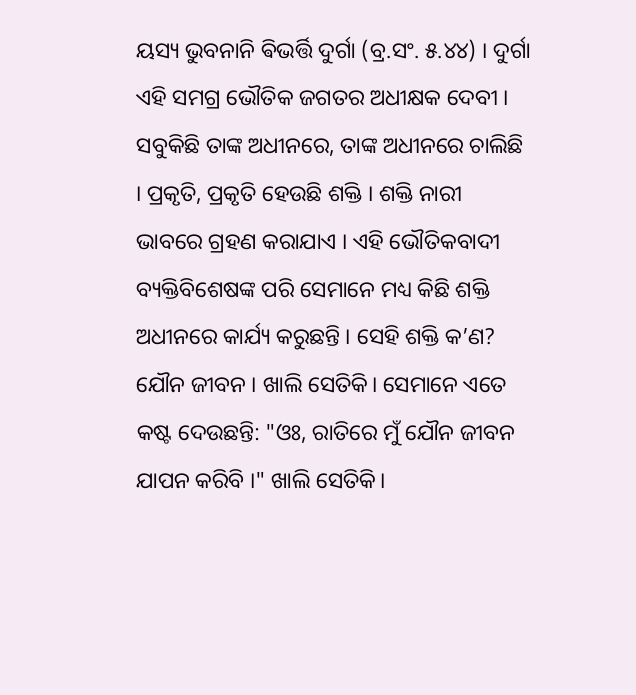ୟସ୍ୟ ଭୁବନାନି ଵିଭର୍ତ୍ତି ଦୁର୍ଗା (ବ୍ର.ସଂ. ୫.୪୪) । ଦୁର୍ଗା ଏହି ସମଗ୍ର ଭୌତିକ ଜଗତର ଅଧୀକ୍ଷକ ଦେବୀ । ସବୁକିଛି ତାଙ୍କ ଅଧୀନରେ, ତାଙ୍କ ଅଧୀନରେ ଚାଲିଛି । ପ୍ରକୃତି, ପ୍ରକୃତି ହେଉଛି ଶକ୍ତି । ଶକ୍ତି ନାରୀ ଭାବରେ ଗ୍ରହଣ କରାଯାଏ । ଏହି ଭୌତିକବାଦୀ ବ୍ୟକ୍ତିବିଶେଷଙ୍କ ପରି ସେମାନେ ମଧ୍ୟ କିଛି ଶକ୍ତି ଅଧୀନରେ କାର୍ଯ୍ୟ କରୁଛନ୍ତି । ସେହି ଶକ୍ତି କ’ଣ? ଯୌନ ଜୀବନ । ଖାଲି ସେତିକି। ସେମାନେ ଏତେ କଷ୍ଟ ଦେଉଛନ୍ତି: "ଓଃ, ରାତିରେ ମୁଁ ଯୌନ ଜୀବନ ଯାପନ କରିବି ।" ଖାଲି ସେତିକି।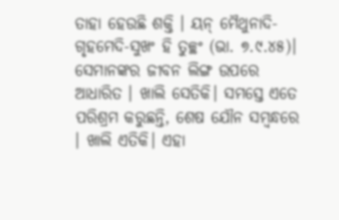ତାହା ହେଉଛି ଶକ୍ତି । ୟନ୍ ମୈଥୁନାଦି-ଗୃହମେଦି-ସୁଖଂ ହି ତୁଚ୍ଛଂ (ଭା. ୭.୯.୪୫)। ସେମାନଙ୍କର ଜୀବନ ଲିଙ୍ଗ ଉପରେ ଆଧାରିତ । ଖାଲି ସେତିକି। ସମସ୍ତେ ଏତେ ପରିଶ୍ରମ କରୁଛନ୍ତି, ଶେଷ ଯୌନ ସମ୍ବନ୍ଧରେ । ଖାଲି ଏତିକି। ଏହା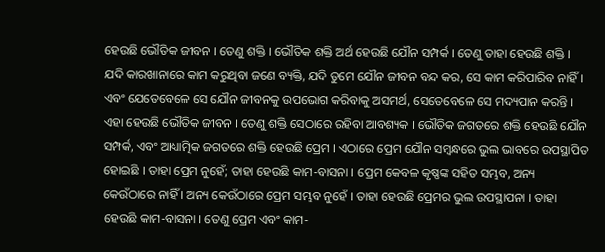ହେଉଛି ଭୌତିକ ଜୀବନ । ତେଣୁ ଶକ୍ତି । ଭୌତିକ ଶକ୍ତି ଅର୍ଥ ହେଉଛି ଯୌନ ସମ୍ପର୍କ । ତେଣୁ ତାହା ହେଉଛି ଶକ୍ତି । ଯଦି କାରଖାନାରେ କାମ କରୁଥିବା ଜଣେ ବ୍ୟକ୍ତି, ଯଦି ତୁମେ ଯୌନ ଜୀବନ ବନ୍ଦ କର, ସେ କାମ କରିପାରିବ ନାହିଁ । ଏବଂ ଯେତେବେଳେ ସେ ଯୌନ ଜୀବନକୁ ଉପଭୋଗ କରିବାକୁ ଅସମର୍ଥ, ସେତେବେଳେ ସେ ମଦ୍ୟପାନ କରନ୍ତି । ଏହା ହେଉଛି ଭୌତିକ ଜୀବନ । ତେଣୁ ଶକ୍ତି ସେଠାରେ ରହିବା ଆବଶ୍ୟକ । ଭୌତିକ ଜଗତରେ ଶକ୍ତି ହେଉଛି ଯୌନ ସମ୍ପର୍କ, ଏବଂ ଆଧ୍ୟାତ୍ମିକ ଜଗତରେ ଶକ୍ତି ହେଉଛି ପ୍ରେମ । ଏଠାରେ ପ୍ରେମ ଯୌନ ସମ୍ବନ୍ଧରେ ଭୁଲ ଭାବରେ ଉପସ୍ଥାପିତ ହୋଇଛି । ତାହା ପ୍ରେମ ନୁହେଁ; ତାହା ହେଉଛି କାମ-ବାସନା । ପ୍ରେମ କେବଳ କୃଷ୍ଣଙ୍କ ସହିତ ସମ୍ଭବ, ଅନ୍ୟ କେଉଁଠାରେ ନାହିଁ । ଅନ୍ୟ କେଉଁଠାରେ ପ୍ରେମ ସମ୍ଭବ ନୁହେଁ । ତାହା ହେଉଛି ପ୍ରେମର ଭୁଲ ଉପସ୍ଥାପନା । ତାହା ହେଉଛି କାମ-ବାସନା । ତେଣୁ ପ୍ରେମ ଏବଂ କାମ-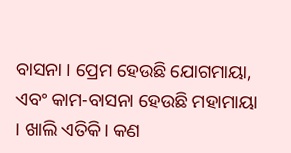ବାସନା । ପ୍ରେମ ହେଉଛି ଯୋଗମାୟା, ଏବଂ କାମ-ବାସନା ହେଉଛି ମହାମାୟା । ଖାଲି ଏତିକି। କଣ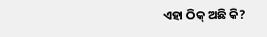ଏହା ଠିକ୍ ଅଛି କି?